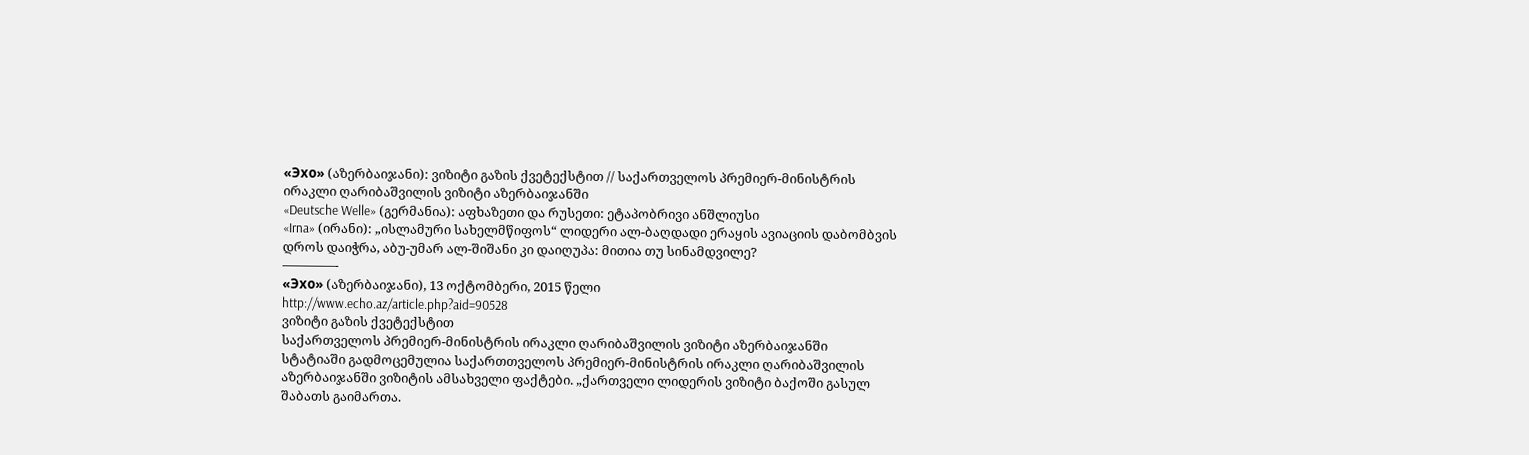«Эхо» (აზერბაიჯანი): ვიზიტი გაზის ქვეტექსტით // საქართველოს პრემიერ-მინისტრის ირაკლი ღარიბაშვილის ვიზიტი აზერბაიჯანში
«Deutsche Welle» (გერმანია): აფხაზეთი და რუსეთი: ეტაპობრივი ანშლიუსი
«Irna» (ირანი): „ისლამური სახელმწიფოს“ ლიდერი ალ-ბაღდადი ერაყის ავიაციის დაბომბვის დროს დაიჭრა, აბუ-უმარ ალ-შიშანი კი დაიღუპა: მითია თუ სინამდვილე?
————-
«Эхо» (აზერბაიჯანი), 13 ოქტომბერი, 2015 წელი
http://www.echo.az/article.php?aid=90528
ვიზიტი გაზის ქვეტექსტით
საქართველოს პრემიერ-მინისტრის ირაკლი ღარიბაშვილის ვიზიტი აზერბაიჯანში
სტატიაში გადმოცემულია საქართთველოს პრემიერ-მინისტრის ირაკლი ღარიბაშვილის აზერბაიჯანში ვიზიტის ამსახველი ფაქტები. „ქართველი ლიდერის ვიზიტი ბაქოში გასულ შაბათს გაიმართა.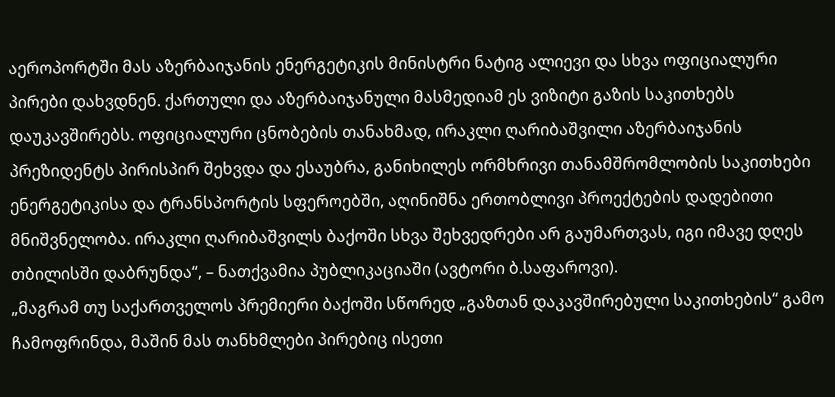აეროპორტში მას აზერბაიჯანის ენერგეტიკის მინისტრი ნატიგ ალიევი და სხვა ოფიციალური პირები დახვდნენ. ქართული და აზერბაიჯანული მასმედიამ ეს ვიზიტი გაზის საკითხებს დაუკავშირებს. ოფიციალური ცნობების თანახმად, ირაკლი ღარიბაშვილი აზერბაიჯანის პრეზიდენტს პირისპირ შეხვდა და ესაუბრა, განიხილეს ორმხრივი თანამშრომლობის საკითხები ენერგეტიკისა და ტრანსპორტის სფეროებში, აღინიშნა ერთობლივი პროექტების დადებითი მნიშვნელობა. ირაკლი ღარიბაშვილს ბაქოში სხვა შეხვედრები არ გაუმართვას, იგი იმავე დღეს თბილისში დაბრუნდა“, – ნათქვამია პუბლიკაციაში (ავტორი ბ.საფაროვი).
„მაგრამ თუ საქართველოს პრემიერი ბაქოში სწორედ „გაზთან დაკავშირებული საკითხების“ გამო ჩამოფრინდა, მაშინ მას თანხმლები პირებიც ისეთი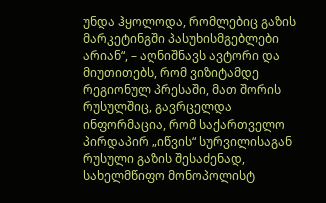უნდა ჰყოლოდა, რომლებიც გაზის მარკეტინგში პასუხისმგებლები არიან“, – აღნიშნავს ავტორი და მიუთითებს, რომ ვიზიტამდე რეგიონულ პრესაში, მათ შორის რუსულშიც, გავრცელდა ინფორმაცია, რომ საქართველო პირდაპირ „იწვის“ სურვილისაგან რუსული გაზის შესაძენად, სახელმწიფო მონოპოლისტ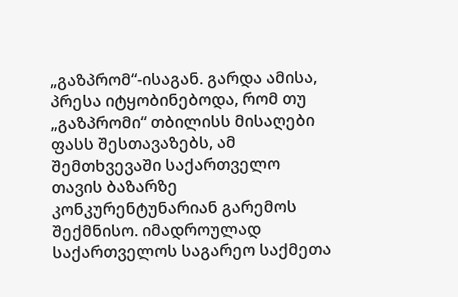„გაზპრომ“-ისაგან. გარდა ამისა, პრესა იტყობინებოდა, რომ თუ „გაზპრომი“ თბილისს მისაღები ფასს შესთავაზებს, ამ შემთხვევაში საქართველო თავის ბაზარზე კონკურენტუნარიან გარემოს შექმნისო. იმადროულად საქართველოს საგარეო საქმეთა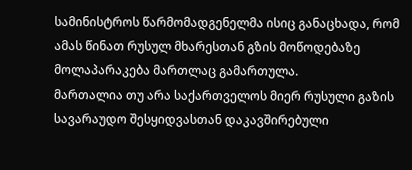სამინისტროს წარმომადგენელმა ისიც განაცხადა, რომ ამას წინათ რუსულ მხარესთან გზის მოწოდებაზე მოლაპარაკება მართლაც გამართულა.
მართალია თუ არა საქართველოს მიერ რუსული გაზის სავარაუდო შესყიდვასთან დაკავშირებული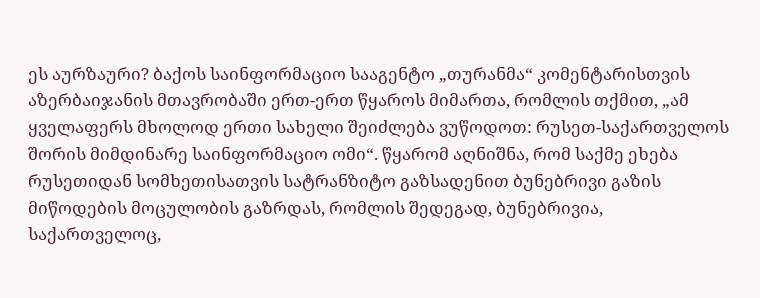ეს აურზაური? ბაქოს საინფორმაციო სააგენტო „თურანმა“ კომენტარისთვის აზერბაიჯანის მთავრობაში ერთ-ერთ წყაროს მიმართა, რომლის თქმით, „ამ ყველაფერს მხოლოდ ერთი სახელი შეიძლება ვუწოდოთ: რუსეთ-საქართველოს შორის მიმდინარე საინფორმაციო ომი“. წყარომ აღნიშნა, რომ საქმე ეხება რუსეთიდან სომხეთისათვის სატრანზიტო გაზსადენით ბუნებრივი გაზის მიწოდების მოცულობის გაზრდას, რომლის შედეგად, ბუნებრივია, საქართველოც,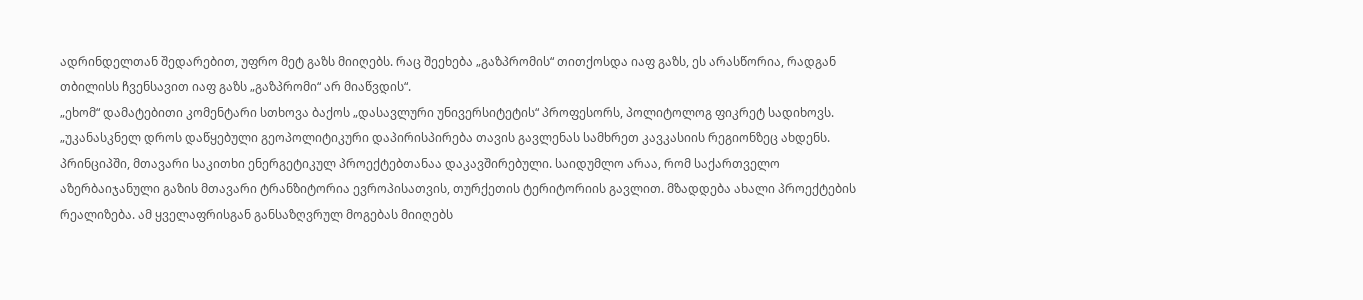ადრინდელთან შედარებით, უფრო მეტ გაზს მიიღებს. რაც შეეხება „გაზპრომის“ თითქოსდა იაფ გაზს, ეს არასწორია, რადგან თბილისს ჩვენსავით იაფ გაზს „გაზპრომი“ არ მიაწვდის“.
„ეხომ“ დამატებითი კომენტარი სთხოვა ბაქოს „დასავლური უნივერსიტეტის“ პროფესორს, პოლიტოლოგ ფიკრეტ სადიხოვს. „უკანასკნელ დროს დაწყებული გეოპოლიტიკური დაპირისპირება თავის გავლენას სამხრეთ კავკასიის რეგიონზეც ახდენს. პრინციპში, მთავარი საკითხი ენერგეტიკულ პროექტებთანაა დაკავშირებული. საიდუმლო არაა, რომ საქართველო აზერბაიჯანული გაზის მთავარი ტრანზიტორია ევროპისათვის, თურქეთის ტერიტორიის გავლით. მზადდება ახალი პროექტების რეალიზება. ამ ყველაფრისგან განსაზღვრულ მოგებას მიიღებს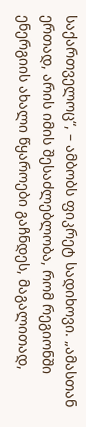საქართველოც“, – ამბობს ფიკრეტ სადიხოვი. „ამასთან ერთად, არის იმის შესაძლებლობა, რომ რეგიონში ენერგიის ახალი წყაროები გაჩნდეს, მაგალითად,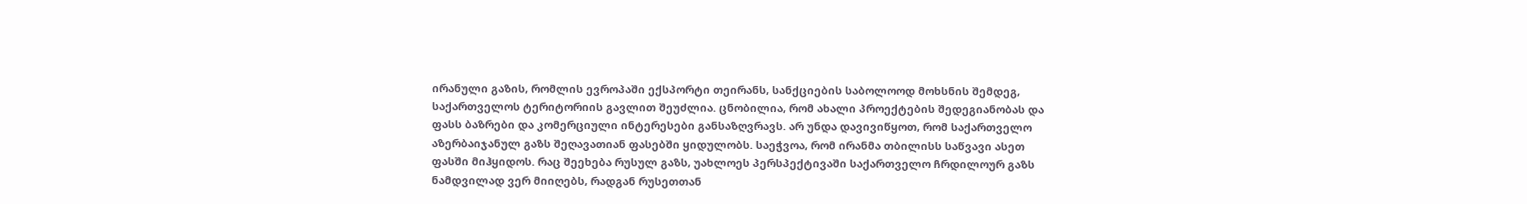ირანული გაზის, რომლის ევროპაში ექსპორტი თეირანს, სანქციების საბოლოოდ მოხსნის შემდეგ, საქართველოს ტერიტორიის გავლით შეუძლია. ცნობილია, რომ ახალი პროექტების შედეგიანობას და ფასს ბაზრები და კომერციული ინტერესები განსაზღვრავს. არ უნდა დავივიწყოთ, რომ საქართველო აზერბაიჯანულ გაზს შეღავათიან ფასებში ყიდულობს. საეჭვოა, რომ ირანმა თბილისს საწვავი ასეთ ფასში მიჰყიდოს. რაც შეეხება რუსულ გაზს, უახლოეს პერსპექტივაში საქართველო ჩრდილოურ გაზს ნამდვილად ვერ მიიღებს, რადგან რუსეთთან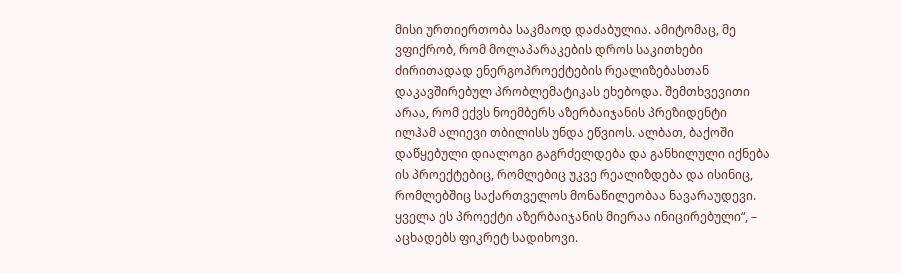მისი ურთიერთობა საკმაოდ დაძაბულია. ამიტომაც, მე ვფიქრობ, რომ მოლაპარაკების დროს საკითხები ძირითადად ენერგოპროექტების რეალიზებასთან დაკავშირებულ პრობლემატიკას ეხებოდა. შემთხვევითი არაა, რომ ექვს ნოემბერს აზერბაიჯანის პრეზიდენტი ილჰამ ალიევი თბილისს უნდა ეწვიოს. ალბათ, ბაქოში დაწყებული დიალოგი გაგრძელდება და განხილული იქნება ის პროექტებიც, რომლებიც უკვე რეალიზდება და ისინიც, რომლებშიც საქართველოს მონაწილეობაა ნავარაუდევი. ყველა ეს პროექტი აზერბაიჯანის მიერაა ინიცირებული“, – აცხადებს ფიკრეტ სადიხოვი.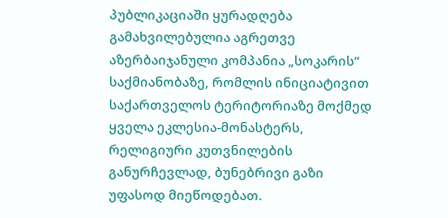პუბლიკაციაში ყურადღება გამახვილებულია აგრეთვე აზერბაიჯანული კომპანია „სოკარის“ საქმიანობაზე, რომლის ინიციატივით საქართველოს ტერიტორიაზე მოქმედ ყველა ეკლესია-მონასტერს, რელიგიური კუთვნილების განურჩევლად, ბუნებრივი გაზი უფასოდ მიეწოდებათ.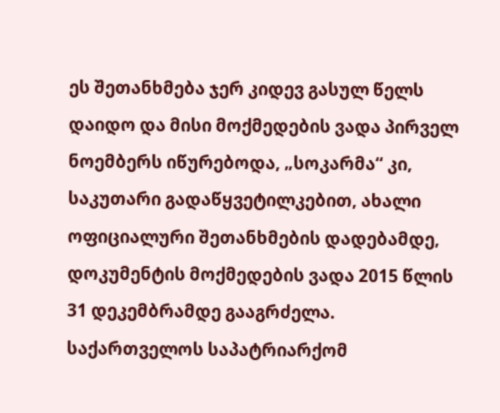ეს შეთანხმება ჯერ კიდევ გასულ წელს დაიდო და მისი მოქმედების ვადა პირველ ნოემბერს იწურებოდა, „სოკარმა“ კი, საკუთარი გადაწყვეტილკებით, ახალი ოფიციალური შეთანხმების დადებამდე, დოკუმენტის მოქმედების ვადა 2015 წლის 31 დეკემბრამდე გააგრძელა. საქართველოს საპატრიარქომ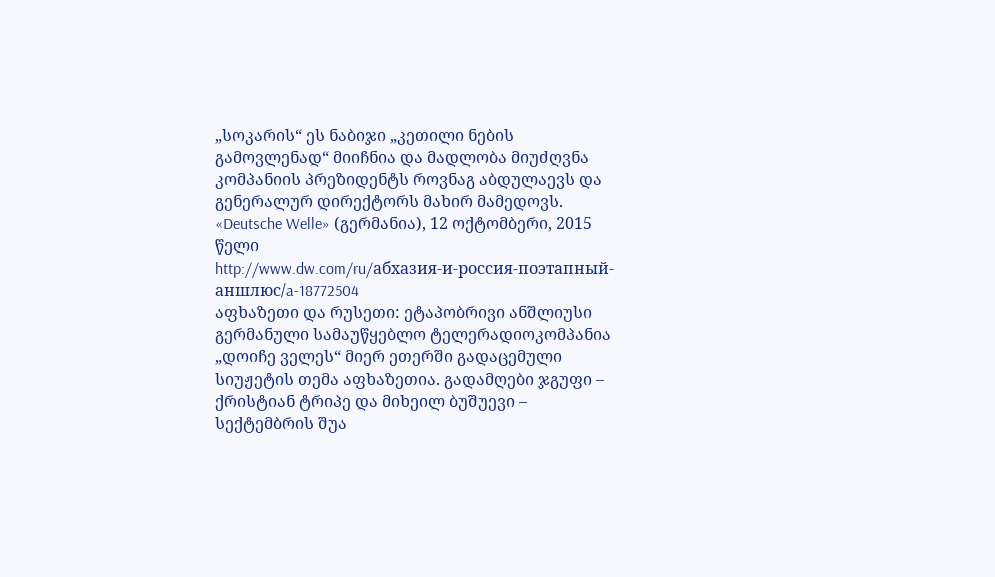„სოკარის“ ეს ნაბიჯი „კეთილი ნების გამოვლენად“ მიიჩნია და მადლობა მიუძღვნა კომპანიის პრეზიდენტს როვნაგ აბდულაევს და გენერალურ დირექტორს მახირ მამედოვს.
«Deutsche Welle» (გერმანია), 12 ოქტომბერი, 2015 წელი
http://www.dw.com/ru/абхазия-и-россия-поэтапный-аншлюс/a-18772504
აფხაზეთი და რუსეთი: ეტაპობრივი ანშლიუსი
გერმანული სამაუწყებლო ტელერადიოკომპანია „დოიჩე ველეს“ მიერ ეთერში გადაცემული სიუჟეტის თემა აფხაზეთია. გადამღები ჯგუფი – ქრისტიან ტრიპე და მიხეილ ბუშუევი – სექტემბრის შუა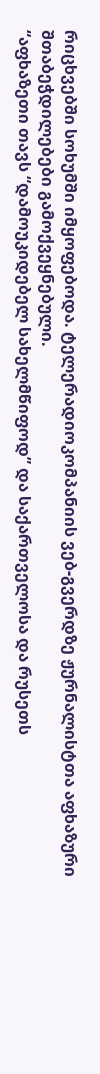რიცხვებში სოხუმში იმყოფებოდა. ტელერადიოკომპანიის ვებ-გვერდზე ჟურნალისტთა აფხაზური შთაბეჭდილებები გამოქვეყნებული.
“აფხაზეთი თავს “დამოუკიდებელ სახელმწიფოდ” და საქართველოსა და რუსეთს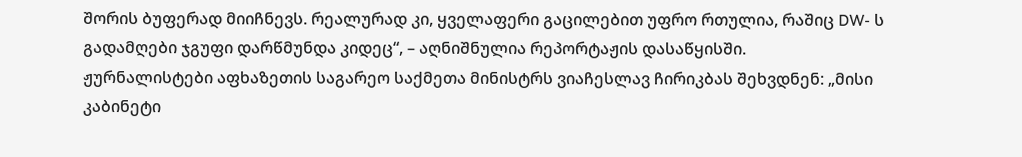შორის ბუფერად მიიჩნევს. რეალურად კი, ყველაფერი გაცილებით უფრო რთულია, რაშიც DW- ს გადამღები ჯგუფი დარწმუნდა კიდეც“, – აღნიშნულია რეპორტაჟის დასაწყისში.
ჟურნალისტები აფხაზეთის საგარეო საქმეთა მინისტრს ვიაჩესლავ ჩირიკბას შეხვდნენ: „მისი კაბინეტი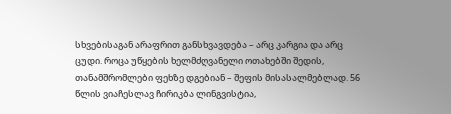სხვებისაგან არაფრით განსხვავდება – არც კარგია და არც ცუდი. როცა უწყების ხელმძღვანელი ოთახებში შედის, თანამშრომლები ფეხზე დგებიან – შეფის მისასალმებლად. 56 წლის ვიაჩესლავ ჩირიკბა ლინგვისტია,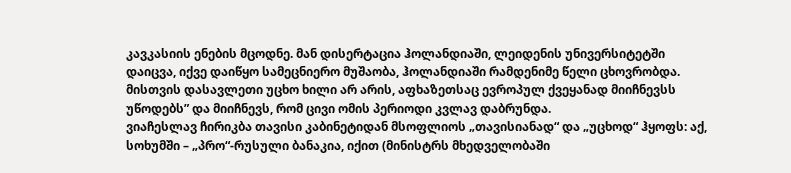კავკასიის ენების მცოდნე. მან დისერტაცია ჰოლანდიაში, ლეიდენის უნივერსიტეტში დაიცვა, იქვე დაიწყო სამეცნიერო მუშაობა, ჰოლანდიაში რამდენიმე წელი ცხოვრობდა. მისთვის დასავლეთი უცხო ხილი არ არის, აფხაზეთსაც ევროპულ ქვეყანად მიიჩნევსს უწოდებს” და მიიჩნევს, რომ ცივი ომის პერიოდი კვლავ დაბრუნდა.
ვიაჩესლავ ჩირიკბა თავისი კაბინეტიდან მსოფლიოს „თავისიანად“ და „უცხოდ“ ჰყოფს: აქ, სოხუმში – „პრო“-რუსული ბანაკია, იქით (მინისტრს მხედველობაში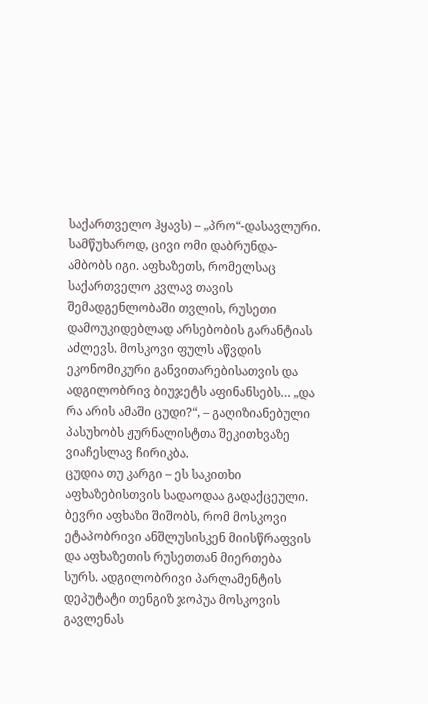საქართველო ჰყავს) – „პრო“-დასავლური. სამწუხაროდ, ცივი ომი დაბრუნდა- ამბობს იგი. აფხაზეთს, რომელსაც საქართველო კვლავ თავის შემადგენლობაში თვლის, რუსეთი დამოუკიდებლად არსებობის გარანტიას აძლევს. მოსკოვი ფულს აწვდის ეკონომიკური განვითარებისათვის და ადგილობრივ ბიუჯეტს აფინანსებს… „და რა არის ამაში ცუდი?“, – გაღიზიანებული პასუხობს ჟურნალისტთა შეკითხვაზე ვიაჩესლავ ჩირიკბა.
ცუდია თუ კარგი – ეს საკითხი აფხაზებისთვის სადაოდაა გადაქცეული. ბევრი აფხაზი შიშობს, რომ მოსკოვი ეტაპობრივი ანშლუსისკენ მიისწრაფვის და აფხაზეთის რუსეთთან მიერთება სურს. ადგილობრივი პარლამენტის დეპუტატი თენგიზ ჯოპუა მოსკოვის გავლენას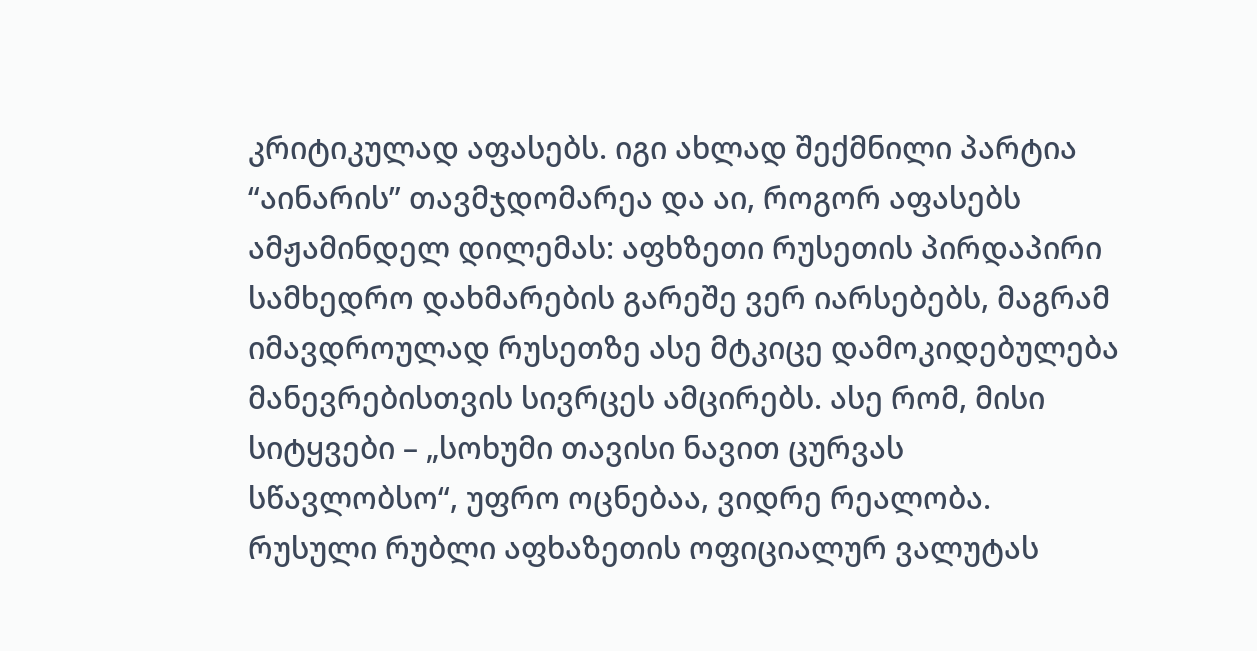კრიტიკულად აფასებს. იგი ახლად შექმნილი პარტია “აინარის” თავმჯდომარეა და აი, როგორ აფასებს ამჟამინდელ დილემას: აფხზეთი რუსეთის პირდაპირი სამხედრო დახმარების გარეშე ვერ იარსებებს, მაგრამ იმავდროულად რუსეთზე ასე მტკიცე დამოკიდებულება მანევრებისთვის სივრცეს ამცირებს. ასე რომ, მისი სიტყვები – „სოხუმი თავისი ნავით ცურვას სწავლობსო“, უფრო ოცნებაა, ვიდრე რეალობა.
რუსული რუბლი აფხაზეთის ოფიციალურ ვალუტას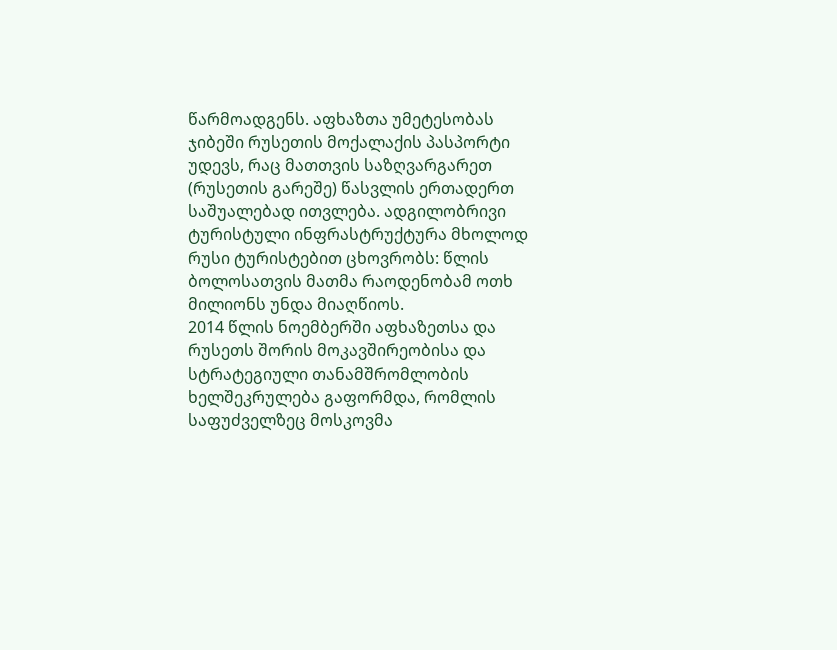წარმოადგენს. აფხაზთა უმეტესობას ჯიბეში რუსეთის მოქალაქის პასპორტი უდევს, რაც მათთვის საზღვარგარეთ (რუსეთის გარეშე) წასვლის ერთადერთ საშუალებად ითვლება. ადგილობრივი ტურისტული ინფრასტრუქტურა მხოლოდ რუსი ტურისტებით ცხოვრობს: წლის ბოლოსათვის მათმა რაოდენობამ ოთხ მილიონს უნდა მიაღწიოს.
2014 წლის ნოემბერში აფხაზეთსა და რუსეთს შორის მოკავშირეობისა და სტრატეგიული თანამშრომლობის ხელშეკრულება გაფორმდა, რომლის საფუძველზეც მოსკოვმა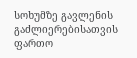სოხუმზე გავლენის გაძლიერებისათვის ფართო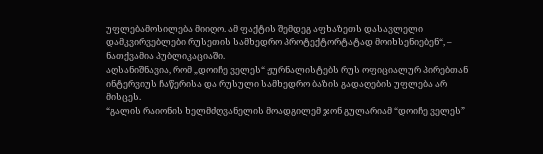უფლებამოსილება მიიღო. ამ ფაქტის შემდეგ აფხაზეთს დასავლელი დამკვირვებლები რუსეთის სამხედრო პროტექტორტატად მოიხსენიებენ“, – ნათქვამია პუბლიკაციაში.
აღსანიშნავია, რომ „დოიჩე ველეს“ ჟურნალისტებს რუს ოფიციალურ პირებთან ინტერვიუს ჩაწერისა და რუსული სამხედრო ბაზის გადაღების უფლება არ მისცეს.
“გალის რაიონის ხელმძღვანელის მოადგილემ ჯონ გულარიამ “დოიჩე ველეს”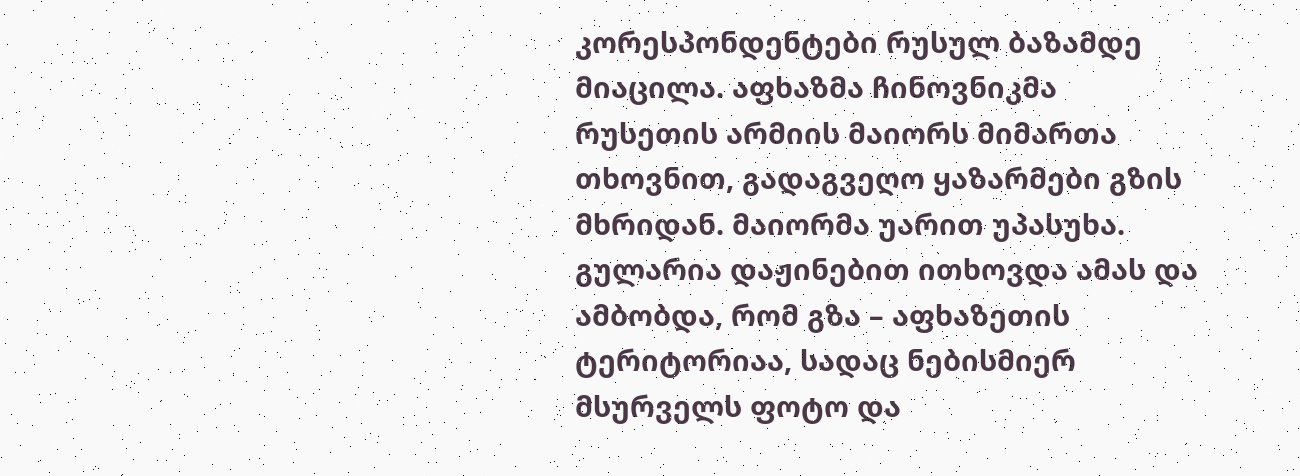კორესპონდენტები რუსულ ბაზამდე მიაცილა. აფხაზმა ჩინოვნიკმა რუსეთის არმიის მაიორს მიმართა თხოვნით, გადაგვეღო ყაზარმები გზის მხრიდან. მაიორმა უარით უპასუხა. გულარია დაჟინებით ითხოვდა ამას და ამბობდა, რომ გზა – აფხაზეთის ტერიტორიაა, სადაც ნებისმიერ მსურველს ფოტო და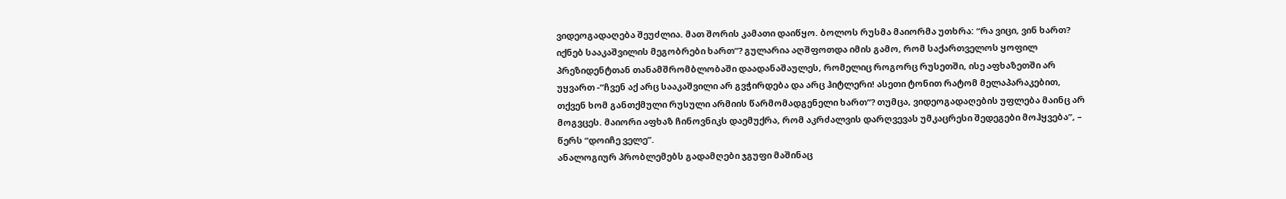ვიდეოგადაღება შეუძლია. მათ შორის კამათი დაიწყო. ბოლოს რუსმა მაიორმა უთხრა: “რა ვიცი, ვინ ხართ? იქნებ სააკაშვილის მეგობრები ხართ”? გულარია აღშფოთდა იმის გამო, რომ საქართველოს ყოფილ პრეზიდენტთან თანამშრომბლობაში დაადანაშაულეს, რომელიც როგორც რუსეთში, ისე აფხაზეთში არ უყვართ -”ჩვენ აქ არც სააკაშვილი არ გვჭირდება და არც ჰიტლერი! ასეთი ტონით რატომ მელაპარაკებით, თქვენ ხომ განთქმული რუსული არმიის წარმომადგენელი ხართ”? თუმცა, ვიდეოგადაღების უფლება მაინც არ მოგვცეს. მაიორი აფხაზ ჩინოვნიკს დაემუქრა, რომ აკრძალვის დარღვევას უმკაცრესი შედეგები მოჰყვება”, – წერს “დოიჩე ველე”.
ანალოგიურ პრობლემებს გადამღები ჯგუფი მაშინაც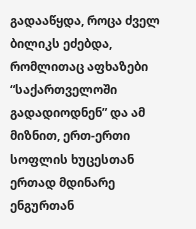გადააწყდა, როცა ძველ ბილიკს ეძებდა, რომლითაც აფხაზები “საქართველოში გადადიოდნენ” და ამ მიზნით, ერთ-ერთი სოფლის ხუცესთან ერთად მდინარე ენგურთან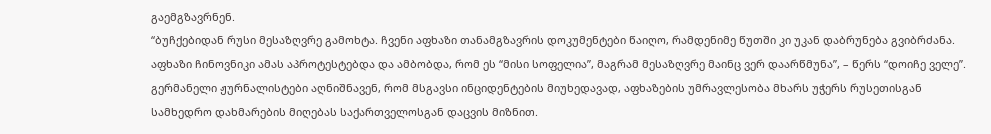გაემგზავრნენ.
“ბუჩქებიდან რუსი მესაზღვრე გამოხტა. ჩვენი აფხაზი თანამგზავრის დოკუმენტები წაიღო, რამდენიმე წუთში კი უკან დაბრუნება გვიბრძანა. აფხაზი ჩინოვნიკი ამას აპროტესტებდა და ამბობდა, რომ ეს “მისი სოფელია”, მაგრამ მესაზღვრე მაინც ვერ დაარწმუნა”, – წერს “დოიჩე ველე”.
გერმანელი ჟურნალისტები აღნიშნავენ, რომ მსგავსი ინციდენტების მიუხედავად, აფხაზების უმრავლესობა მხარს უჭერს რუსეთისგან სამხედრო დახმარების მიღებას საქართველოსგან დაცვის მიზნით.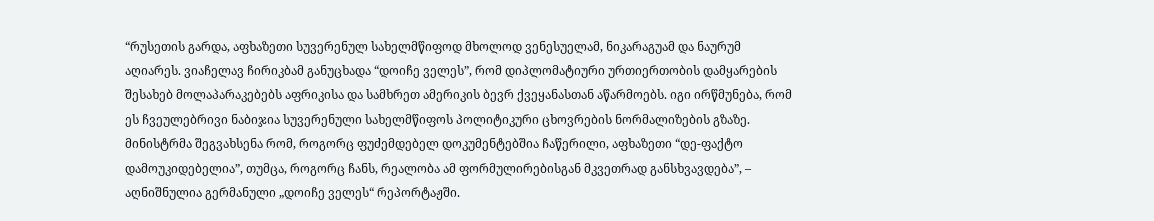“რუსეთის გარდა, აფხაზეთი სუვერენულ სახელმწიფოდ მხოლოდ ვენესუელამ, ნიკარაგუამ და ნაურუმ აღიარეს. ვიაჩელავ ჩირიკბამ განუცხადა “დოიჩე ველეს”, რომ დიპლომატიური ურთიერთობის დამყარების შესახებ მოლაპარაკებებს აფრიკისა და სამხრეთ ამერიკის ბევრ ქვეყანასთან აწარმოებს. იგი ირწმუნება, რომ ეს ჩვეულებრივი ნაბიჯია სუვერენული სახელმწიფოს პოლიტიკური ცხოვრების ნორმალიზების გზაზე. მინისტრმა შეგვახსენა რომ, როგორც ფუძემდებელ დოკუმენტებშია ჩაწერილი, აფხაზეთი “დე-ფაქტო დამოუკიდებელია”, თუმცა, როგორც ჩანს, რეალობა ამ ფორმულირებისგან მკვეთრად განსხვავდება”, – აღნიშნულია გერმანული „დოიჩე ველეს“ რეპორტაჟში.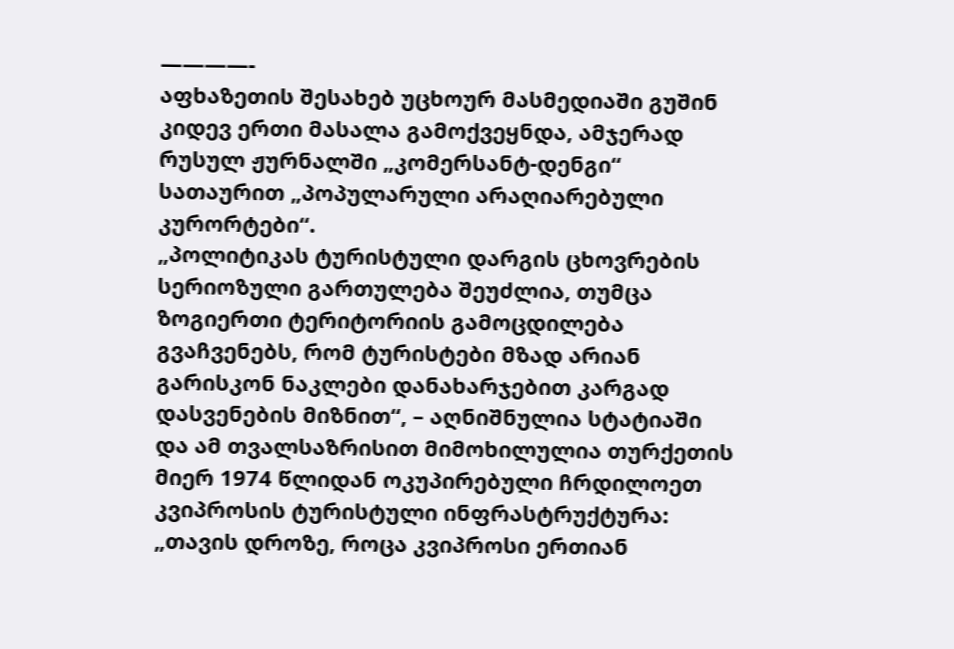————-
აფხაზეთის შესახებ უცხოურ მასმედიაში გუშინ კიდევ ერთი მასალა გამოქვეყნდა, ამჯერად რუსულ ჟურნალში „კომერსანტ-დენგი“ სათაურით „პოპულარული არაღიარებული კურორტები“.
„პოლიტიკას ტურისტული დარგის ცხოვრების სერიოზული გართულება შეუძლია, თუმცა ზოგიერთი ტერიტორიის გამოცდილება გვაჩვენებს, რომ ტურისტები მზად არიან გარისკონ ნაკლები დანახარჯებით კარგად დასვენების მიზნით“, – აღნიშნულია სტატიაში და ამ თვალსაზრისით მიმოხილულია თურქეთის მიერ 1974 წლიდან ოკუპირებული ჩრდილოეთ კვიპროსის ტურისტული ინფრასტრუქტურა: „თავის დროზე, როცა კვიპროსი ერთიან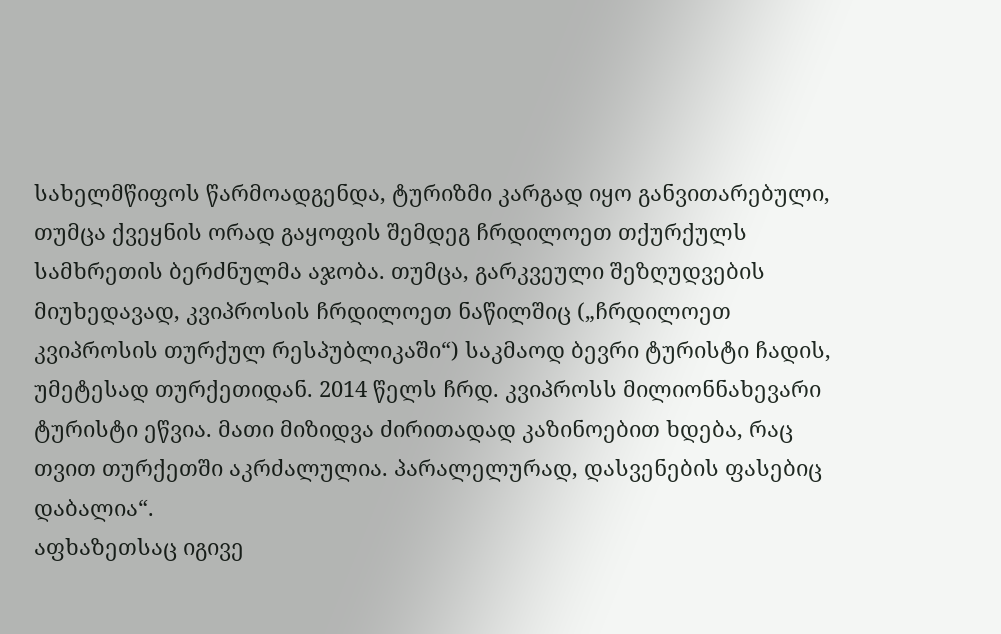სახელმწიფოს წარმოადგენდა, ტურიზმი კარგად იყო განვითარებული, თუმცა ქვეყნის ორად გაყოფის შემდეგ ჩრდილოეთ თქურქულს სამხრეთის ბერძნულმა აჯობა. თუმცა, გარკვეული შეზღუდვების მიუხედავად, კვიპროსის ჩრდილოეთ ნაწილშიც („ჩრდილოეთ კვიპროსის თურქულ რესპუბლიკაში“) საკმაოდ ბევრი ტურისტი ჩადის, უმეტესად თურქეთიდან. 2014 წელს ჩრდ. კვიპროსს მილიონნახევარი ტურისტი ეწვია. მათი მიზიდვა ძირითადად კაზინოებით ხდება, რაც თვით თურქეთში აკრძალულია. პარალელურად, დასვენების ფასებიც დაბალია“.
აფხაზეთსაც იგივე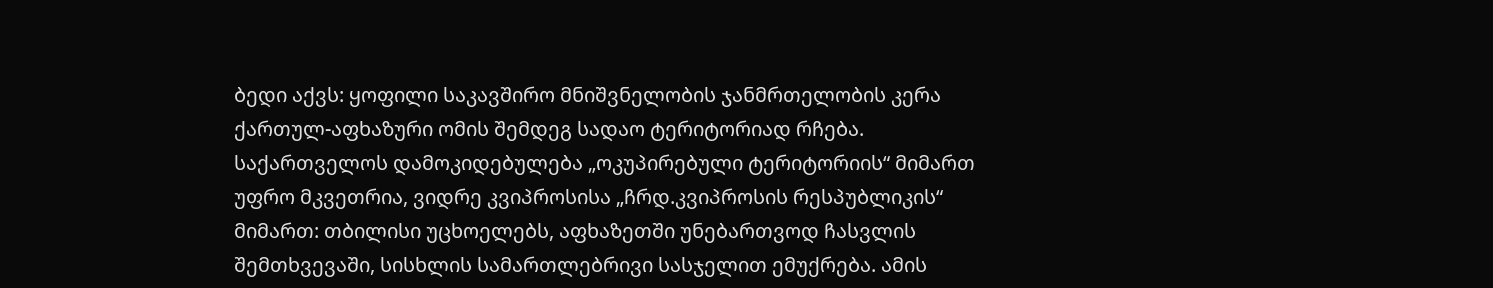ბედი აქვს: ყოფილი საკავშირო მნიშვნელობის ჯანმრთელობის კერა ქართულ-აფხაზური ომის შემდეგ სადაო ტერიტორიად რჩება. საქართველოს დამოკიდებულება „ოკუპირებული ტერიტორიის“ მიმართ უფრო მკვეთრია, ვიდრე კვიპროსისა „ჩრდ.კვიპროსის რესპუბლიკის“ მიმართ: თბილისი უცხოელებს, აფხაზეთში უნებართვოდ ჩასვლის შემთხვევაში, სისხლის სამართლებრივი სასჯელით ემუქრება. ამის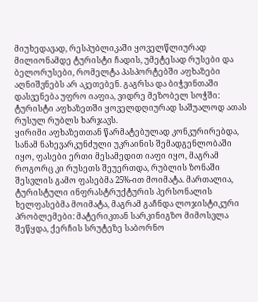მიუხედავად, რესპუბლიკაში ყოველწლიურად მილიონამდე ტურისტი ჩადის, უმეტესად რუსები და ბელორუსები, რომელტა პასპორტებში აფხაზები აღნიშვნებს არ აკეთებენ. გაგრსა და ბიჭვინთაში დასვენება უფრო იაფია, ვიდრე მეზობელ სოჭში: ტურისტი აფხაზეთში ყოველდღიურად საშუალოდ ათას რუსულ რუბლს ხარჯავს.
ყირიმი აფხაზეთთან წარმატებულად კონკურირებდა, სანამ ნახევარკუნძული უკრაინის შემადგენლობაში იყო, ფასები ერთი მესამედით იაფი იყო, მაგრამ როგორც კი რუსეთს შეუერთდა, რუბლის ზონაში შესვლის გამო ფასებმა 25%-ით მოიმატა. მართალია, ტურისტული ინფრასტრუქტურის პერსონალის ხელფასებმა მოიმატა, მაგრამ გაჩნდა ლოჯისტიკური პრობლემები: მატერიკთან სარკინიგზო მიმოსვლა შეწყდა, ქერჩის სრუტეზე საბორნო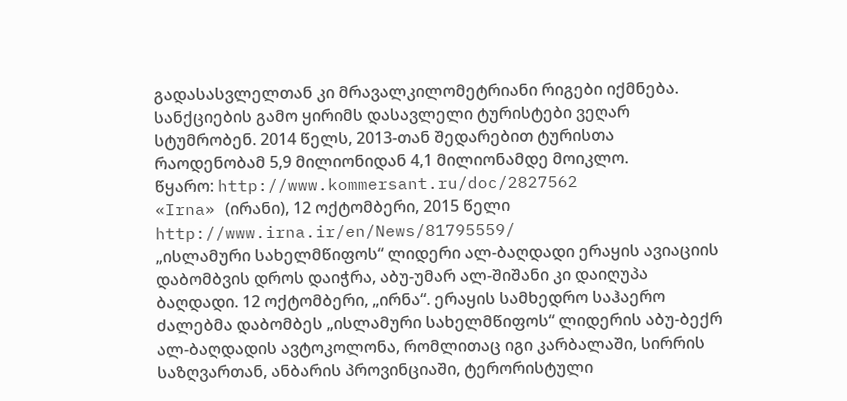გადასასვლელთან კი მრავალკილომეტრიანი რიგები იქმნება. სანქციების გამო ყირიმს დასავლელი ტურისტები ვეღარ სტუმრობენ. 2014 წელს, 2013-თან შედარებით ტურისთა რაოდენობამ 5,9 მილიონიდან 4,1 მილიონამდე მოიკლო.
წყარო: http://www.kommersant.ru/doc/2827562
«Irna» (ირანი), 12 ოქტომბერი, 2015 წელი
http://www.irna.ir/en/News/81795559/
„ისლამური სახელმწიფოს“ ლიდერი ალ-ბაღდადი ერაყის ავიაციის დაბომბვის დროს დაიჭრა, აბუ-უმარ ალ-შიშანი კი დაიღუპა
ბაღდადი. 12 ოქტომბერი, „ირნა“. ერაყის სამხედრო საჰაერო ძალებმა დაბომბეს „ისლამური სახელმწიფოს“ ლიდერის აბუ-ბექრ ალ-ბაღდადის ავტოკოლონა, რომლითაც იგი კარბალაში, სირრის საზღვართან, ანბარის პროვინციაში, ტერორისტული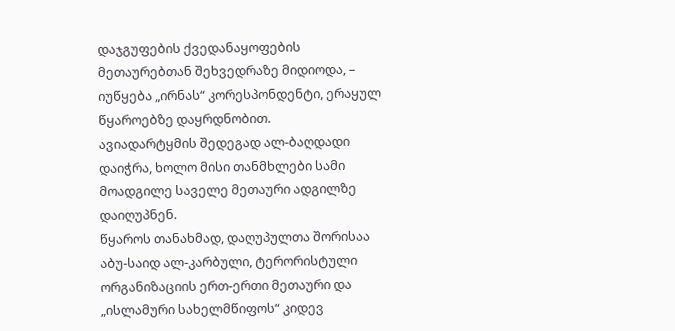დაჯგუფების ქვედანაყოფების მეთაურებთან შეხვედრაზე მიდიოდა, – იუწყება „ირნას“ კორესპონდენტი, ერაყულ წყაროებზე დაყრდნობით.
ავიადარტყმის შედეგად ალ-ბაღდადი დაიჭრა, ხოლო მისი თანმხლები სამი მოადგილე საველე მეთაური ადგილზე დაიღუპნენ.
წყაროს თანახმად, დაღუპულთა შორისაა აბუ-საიდ ალ-კარბული, ტერორისტული ორგანიზაციის ერთ-ერთი მეთაური და „ისლამური სახელმწიფოს“ კიდევ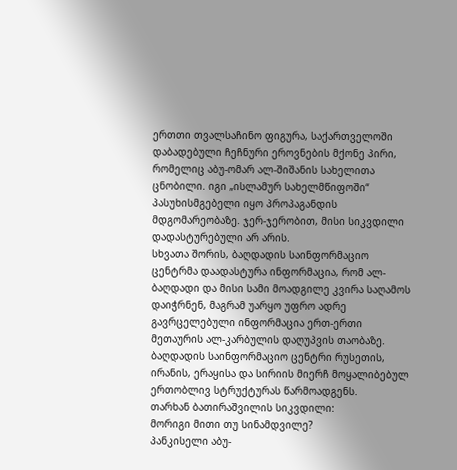ერთთი თვალსაჩინო ფიგურა, საქართველოში დაბადებული ჩეჩნური ეროვნების მქონე პირი, რომელიც აბუ-ომარ ალ-შიშანის სახელითა ცნობილი. იგი „ისლამურ სახელმწიფოში“ პასუხისმგებელი იყო პროპაგანდის მდგომარეობაზე. ჯერ-ჯერობით, მისი სიკვდილი დადასტურებული არ არის.
სხვათა შორის, ბაღდადის საინფორმაციო ცენტრმა დაადასტურა ინფორმაცია, რომ ალ-ბაღდადი და მისი სამი მოადგილე კვირა საღამოს დაიჭრნენ, მაგრამ უარყო უფრო ადრე გავრცელებული ინფორმაცია ერთ-ერთი მეთაურის ალ-კარბულის დაღუპვის თაობაზე. ბაღდადის საინფორმაციო ცენტრი რუსეთის, ირანის, ერაყისა და სირიის მიერჩ მოყალიბებულ ერთობლივ სტრუქტურას წარმოადგენს.
თარხან ბათირაშვილის სიკვდილი:
მორიგი მითი თუ სინამდვილე?
პანკისელი აბუ-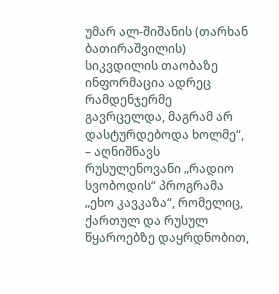უმარ ალ-შიშანის (თარხან ბათირაშვილის) სიკვდილის თაობაზე ინფორმაცია ადრეც რამდენჯერმე გავრცელდა, მაგრამ არ დასტურდებოდა ხოლმე“, – აღნიშნავს რუსულენოვანი „რადიო სვობოდის“ პროგრამა „ეხო კავკაზა“, რომელიც, ქართულ და რუსულ წყაროებზე დაყრდნობით,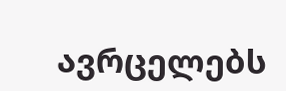ავრცელებს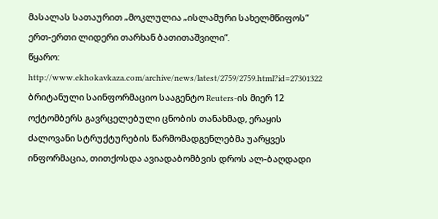მასალას სათაურით „მოკლულია „ისლამური სახელმწიფოს“ ერთ-ერთი ლიდერი თარხან ბათითაშვილი“.
წყარო: http://www.ekhokavkaza.com/archive/news/latest/2759/2759.html?id=27301322
ბრიტანული საინფორმაციო სააგენტო Reuters-ის მიერ 12 ოქტომბერს გავრცელებული ცნობის თანახმად, ერაყის ძალოვანი სტრუქტურების წარმომადგენლებმა უარყვეს ინფორმაცია, თითქოსდა ავიადაბომბვის დროს ალ-ბაღდადი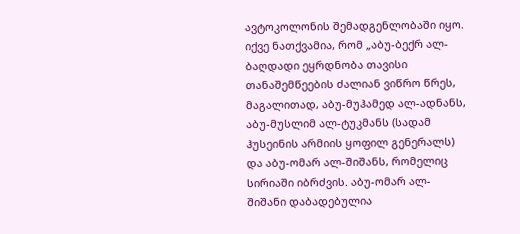ავტოკოლონის შემადგენლობაში იყო. იქვე ნათქვამია, რომ „აბუ-ბექრ ალ-ბაღდადი ეყრდნობა თავისი თანაშემწეების ძალიან ვიწრო წრეს, მაგალითად, აბუ-მუჰამედ ალ-ადნანს, აბუ-მუსლიმ ალ-ტუკმანს (სადამ ჰუსეინის არმიის ყოფილ გენერალს) და აბუ-ომარ ალ-შიშანს, რომელიც სირიაში იბრძვის. აბუ-ომარ ალ-შიშანი დაბადებულია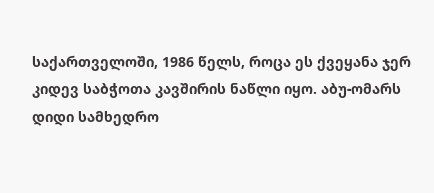საქართველოში, 1986 წელს, როცა ეს ქვეყანა ჯერ კიდევ საბჭოთა კავშირის ნაწლი იყო. აბუ-ომარს დიდი სამხედრო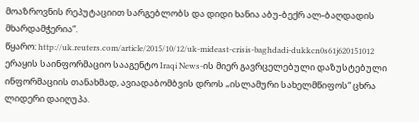მოაზროვნის რეპუტაციით სარგებლობს და დიდი ხანია აბუ-ბექრ ალ-ბაღდადის მხარდამჭერია“.
წყარო: http://uk.reuters.com/article/2015/10/12/uk-mideast-crisis-baghdadi-dukkcn0s61j620151012
ერაყის საინფორმაციო სააგენტო Iraqi News-ის მიერ გავრცელებული დაზუსტებული ინფორმაციის თანახმად, ავიადაბომბვის დროს „ისლამური სახელმწიფოს“ ცხრა ლიდერი დაიღუპა.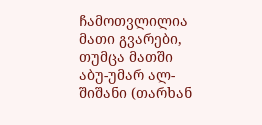ჩამოთვლილია მათი გვარები, თუმცა მათში აბუ-უმარ ალ-შიშანი (თარხან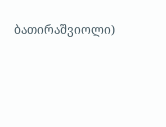ბათირაშვიოლი)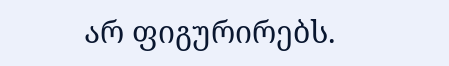არ ფიგურირებს.